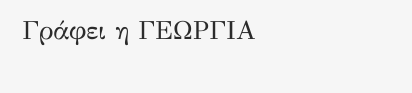Γράφει η ΓΕΩΡΓΙΑ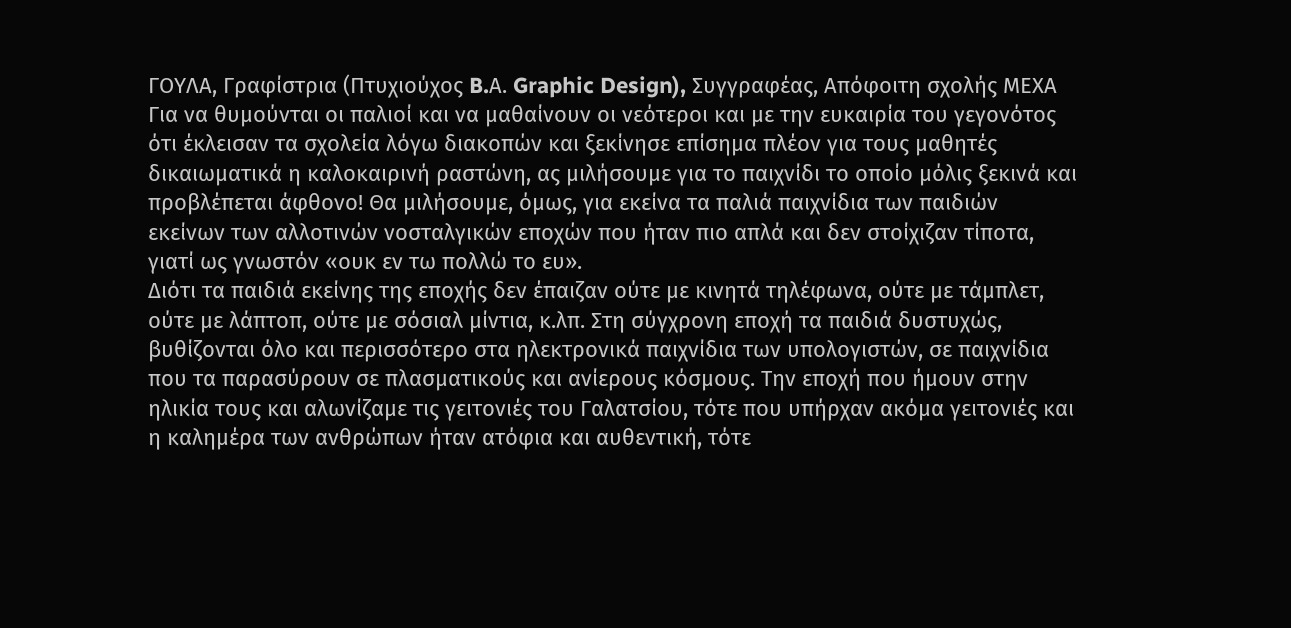ΓΟΥΛΑ, Γραφίστρια (Πτυχιούχος B.Α. Graphic Design), Συγγραφέας, Απόφοιτη σχολής ΜΕΧΑ
Για να θυμούνται οι παλιοί και να μαθαίνουν οι νεότεροι και με την ευκαιρία του γεγονότος ότι έκλεισαν τα σχολεία λόγω διακοπών και ξεκίνησε επίσημα πλέον για τους μαθητές δικαιωματικά η καλοκαιρινή ραστώνη, ας μιλήσουμε για το παιχνίδι το οποίο μόλις ξεκινά και προβλέπεται άφθονο! Θα μιλήσουμε, όμως, για εκείνα τα παλιά παιχνίδια των παιδιών εκείνων των αλλοτινών νοσταλγικών εποχών που ήταν πιο απλά και δεν στοίχιζαν τίποτα, γιατί ως γνωστόν «ουκ εν τω πολλώ το ευ».
Διότι τα παιδιά εκείνης της εποχής δεν έπαιζαν ούτε με κινητά τηλέφωνα, ούτε με τάμπλετ, ούτε με λάπτοπ, ούτε με σόσιαλ μίντια, κ.λπ. Στη σύγχρονη εποχή τα παιδιά δυστυχώς, βυθίζονται όλο και περισσότερο στα ηλεκτρονικά παιχνίδια των υπολογιστών, σε παιχνίδια που τα παρασύρουν σε πλασματικούς και ανίερους κόσμους. Την εποχή που ήμουν στην ηλικία τους και αλωνίζαμε τις γειτονιές του Γαλατσίου, τότε που υπήρχαν ακόμα γειτονιές και η καλημέρα των ανθρώπων ήταν ατόφια και αυθεντική, τότε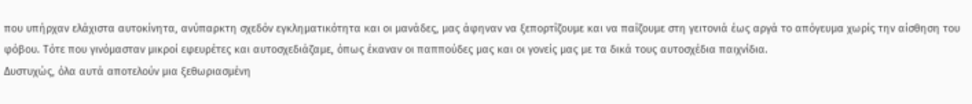που υπήρχαν ελάχιστα αυτοκίνητα, ανύπαρκτη σχεδόν εγκληματικότητα και οι μανάδες, μας άφηναν να ξεπορτίζουμε και να παίζουμε στη γειτονιά έως αργά το απόγευμα χωρίς την αίσθηση του φόβου. Τότε που γινόμασταν μικροί εφευρέτες και αυτοσχεδιάζαμε, όπως έκαναν οι παππούδες μας και οι γονείς μας με τα δικά τους αυτοσχέδια παιχνίδια.
Δυστυχώς, όλα αυτά αποτελούν μια ξεθωριασμένη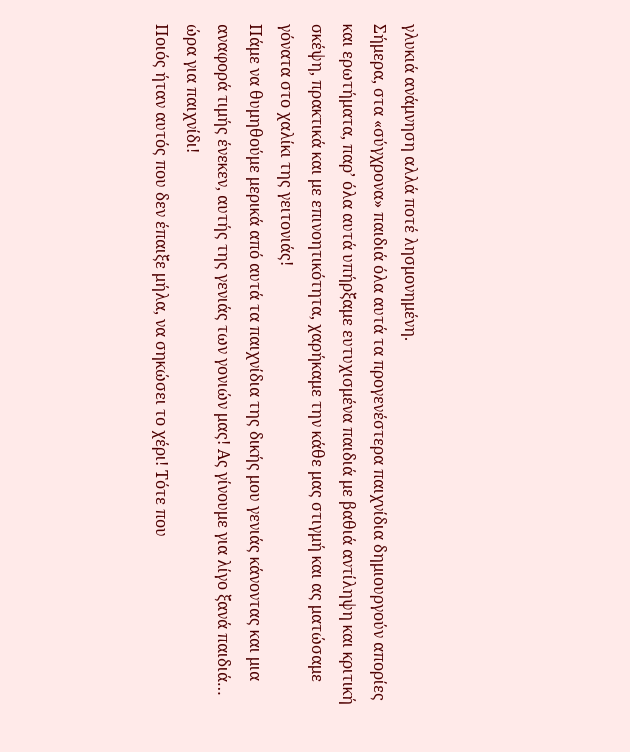γλυκιά ανάμνηση αλλά ποτέ λησμονημένη.
Σήμερα, στα «σύγχρονα» παιδιά όλα αυτά τα προγενέστερα παιχνίδια δημιουργούν απορίες και ερωτήματα, παρ’ όλα αυτά υπήρξαμε ευτυχισμένα παιδιά με βαθιά αντίληψη και κριτική σκέψη, πρακτικά και με επινοητικότητα, χαρήκαμε την κάθε μας στιγμή και ας ματώσαμε γόνατα στο χαλίκι της γειτονιάς!
Πάμε να θυμηθούμε μερικά από αυτά τα παιχνίδια της δικής μου γενιάς κάνοντας και μια αναφορά τιμής ένεκεν, αυτής της γενιάς των γονιών μας! Ας γίνουμε για λίγο ξανά παιδιά… ώρα για παιχνίδι!
Ποιός ήταν αυτός που δεν έπαιξε μήλα, να σηκώσει το χέρι! Τότε που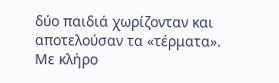δύο παιδιά χωρίζονταν και αποτελούσαν τα «τέρματα». Με κλήρο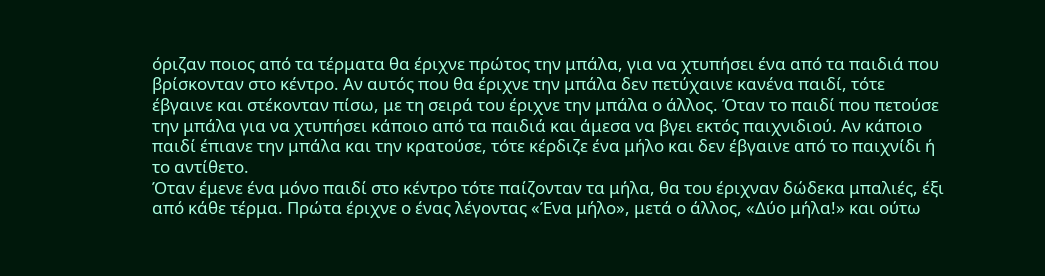όριζαν ποιος από τα τέρματα θα έριχνε πρώτος την μπάλα, για να χτυπήσει ένα από τα παιδιά που βρίσκονταν στο κέντρο. Αν αυτός που θα έριχνε την μπάλα δεν πετύχαινε κανένα παιδί, τότε έβγαινε και στέκονταν πίσω, με τη σειρά του έριχνε την μπάλα ο άλλος. Όταν το παιδί που πετούσε την μπάλα για να χτυπήσει κάποιο από τα παιδιά και άμεσα να βγει εκτός παιχνιδιού. Αν κάποιο παιδί έπιανε την μπάλα και την κρατούσε, τότε κέρδιζε ένα μήλο και δεν έβγαινε από το παιχνίδι ή το αντίθετο.
Όταν έμενε ένα μόνο παιδί στο κέντρο τότε παίζονταν τα μήλα, θα του έριχναν δώδεκα μπαλιές, έξι από κάθε τέρμα. Πρώτα έριχνε ο ένας λέγοντας «Ένα μήλο», μετά ο άλλος, «Δύο μήλα!» και ούτω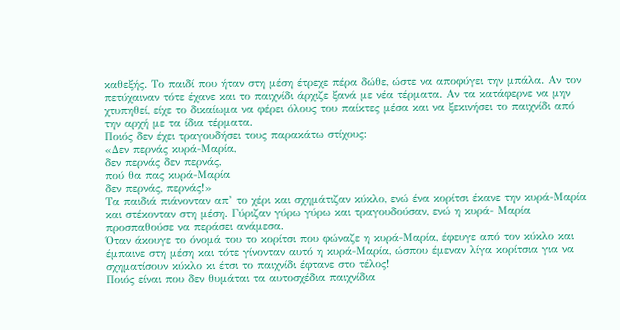καθεξής. Το παιδί που ήταν στη μέση έτρεχε πέρα δώθε, ώστε να αποφύγει την μπάλα. Αν τον πετύχαιναν τότε έχανε και το παιχνίδι άρχιζε ξανά με νέα τέρματα. Αν τα κατάφερνε να μην χτυπηθεί, είχε το δικαίωμα να φέρει όλους του παίκτες μέσα και να ξεκινήσει το παιχνίδι από την αρχή με τα ίδια τέρματα.
Ποιός δεν έχει τραγουδήσει τους παρακάτω στίχους:
«Δεν περνάς κυρά-Μαρία,
δεν περνάς δεν περνάς,
πού θα πας κυρά-Μαρία
δεν περνάς, περνάς!»
Τα παιδιά πιάνονταν απ’ το χέρι και σχημάτιζαν κύκλο, ενώ ένα κορίτσι έκανε την κυρά-Μαρία και στέκονταν στη μέση. Γύριζαν γύρω γύρω και τραγουδούσαν, ενώ η κυρά- Μαρία προσπαθούσε να περάσει ανάμεσα.
Όταν άκουγε το όνομά του το κορίτσι που φώναζε η κυρά-Μαρία, έφευγε από τον κύκλο και έμπαινε στη μέση και τότε γίνονταν αυτό η κυρά-Μαρία, ώσπου έμεναν λίγα κορίτσια για να σχηματίσουν κύκλο κι έτσι το παιχνίδι έφτανε στο τέλος!
Ποιός είναι που δεν θυμάται τα αυτοσχέδια παιχνίδια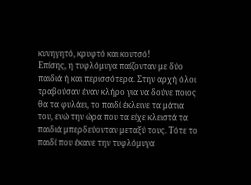κυνηγητό, κρυφτό και κουτσό!
Επίσης, η τυφλόμυγα παίζονταν με δύο παιδιά ή και περισσότερα. Στην αρχή όλοι τραβούσαν έναν κλήρο για να δούνε ποιος θα τα φυλάει, το παιδί έκλεινε τα μάτια του, ενώ την ώρα που τα είχε κλειστά τα παιδιά μπερδεύονταν μεταξύ τους. Τότε το παιδί που έκανε την τυφλόμυγα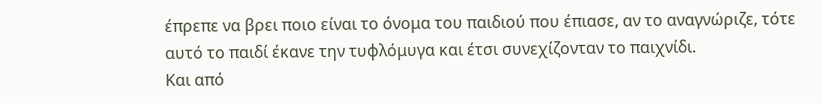έπρεπε να βρει ποιο είναι το όνομα του παιδιού που έπιασε, αν το αναγνώριζε, τότε αυτό το παιδί έκανε την τυφλόμυγα και έτσι συνεχίζονταν το παιχνίδι.
Και από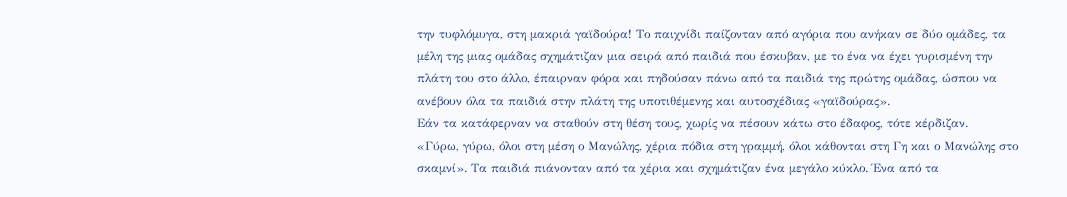την τυφλόμυγα, στη μακριά γαϊδούρα! Το παιχνίδι παίζονταν από αγόρια που ανήκαν σε δύο ομάδες, τα μέλη της μιας ομάδας σχημάτιζαν μια σειρά από παιδιά που έσκυβαν, με το ένα να έχει γυρισμένη την πλάτη του στο άλλο, έπαιρναν φόρα και πηδούσαν πάνω από τα παιδιά της πρώτης ομάδας, ώσπου να ανέβουν όλα τα παιδιά στην πλάτη της υποτιθέμενης και αυτοσχέδιας «γαϊδούρας».
Εάν τα κατάφερναν να σταθούν στη θέση τους, χωρίς να πέσουν κάτω στο έδαφος, τότε κέρδιζαν.
«Γύρω, γύρω, όλοι στη μέση ο Μανώλης, χέρια πόδια στη γραμμή, όλοι κάθονται στη Γη και ο Μανώλης στο σκαμνί». Τα παιδιά πιάνονταν από τα χέρια και σχημάτιζαν ένα μεγάλο κύκλο. Ένα από τα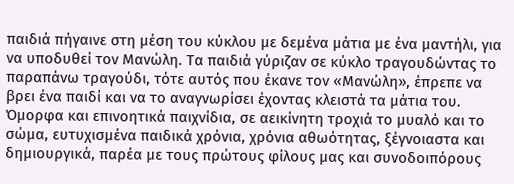παιδιά πήγαινε στη μέση του κύκλου με δεμένα μάτια με ένα μαντήλι, για να υποδυθεί τον Μανώλη. Τα παιδιά γύριζαν σε κύκλο τραγουδώντας το παραπάνω τραγούδι, τότε αυτός που έκανε τον «Μανώλη», έπρεπε να βρει ένα παιδί και να το αναγνωρίσει έχοντας κλειστά τα μάτια του.
Όμορφα και επινοητικά παιχνίδια, σε αεικίνητη τροχιά το μυαλό και το σώμα, ευτυχισμένα παιδικά χρόνια, χρόνια αθωότητας, ξέγνοιαστα και δημιουργικά, παρέα με τους πρώτους φίλους μας και συνοδοιπόρους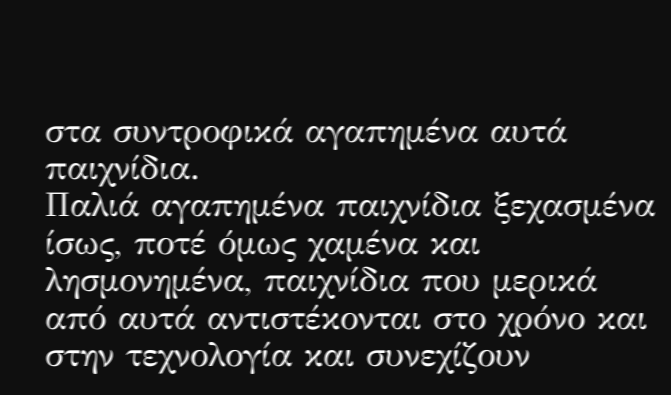στα συντροφικά αγαπημένα αυτά παιχνίδια.
Παλιά αγαπημένα παιχνίδια ξεχασμένα ίσως, ποτέ όμως χαμένα και λησμονημένα, παιχνίδια που μερικά από αυτά αντιστέκονται στο χρόνο και στην τεχνολογία και συνεχίζουν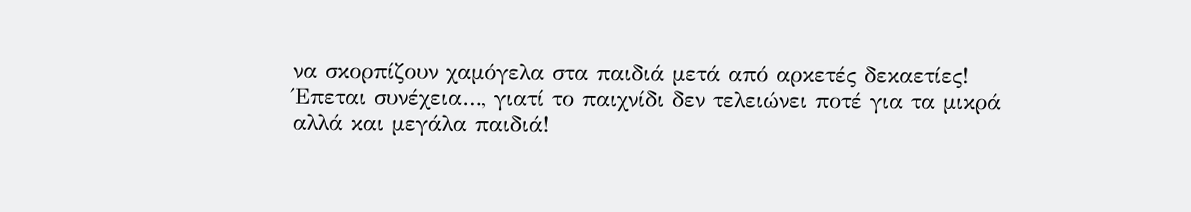να σκορπίζουν χαμόγελα στα παιδιά μετά από αρκετές δεκαετίες!
Έπεται συνέχεια…, γιατί το παιχνίδι δεν τελειώνει ποτέ για τα μικρά αλλά και μεγάλα παιδιά!